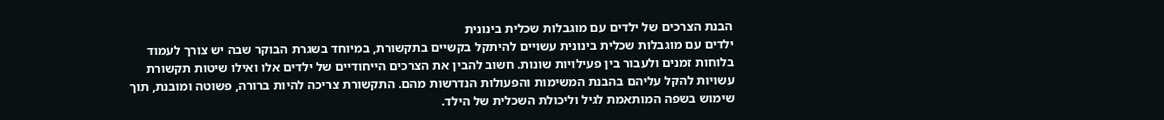הבנת הצרכים של ילדים עם מוגבלות שכלית בינונית
ילדים עם מוגבלות שכלית בינונית עשויים להיתקל בקשיים בתקשורת, במיוחד בשגרת הבוקר שבה יש צורך לעמוד בלוחות זמנים ולעבור בין פעילויות שונות. חשוב להבין את הצרכים הייחודיים של ילדים אלו ואילו שיטות תקשורת עשויות להקל עליהם בהבנת המשימות והפעולות הנדרשות מהם. התקשורת צריכה להיות ברורה, פשוטה ומובנת, תוך שימוש בשפה המותאמת לגיל וליכולת השכלית של הילד.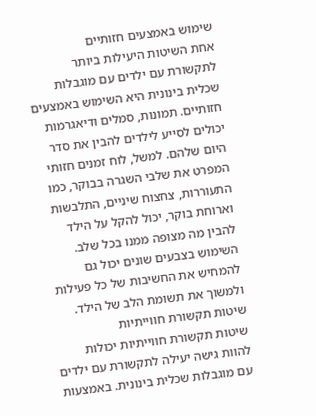שימוש באמצעים חזותיים
אחת השיטות היעילות ביותר לתקשורת עם ילדים עם מוגבלות שכלית בינונית היא השימוש באמצעים חזותיים. תמונות, סמלים ודיאגרמות יכולים לסייע לילדים להבין את סדר היום שלהם. למשל, לוח זמנים חזותי המפרט את שלבי השגרה בבוקר, כמו התעוררות, צחצוח שיניים, התלבשות וארוחת בוקר, יכול להקל על הילד להבין מה מצופה ממנו בכל שלב. השימוש בצבעים שונים יכול גם להמחיש את החשיבות של כל פעילות ולמשוך את תשומת הלב של הילד.
שיטות תקשורת חווייתיות
שיטות תקשורת חווייתיות יכולות להוות גישה יעילה לתקשורת עם ילדים עם מוגבלות שכלית בינונית. באמצעות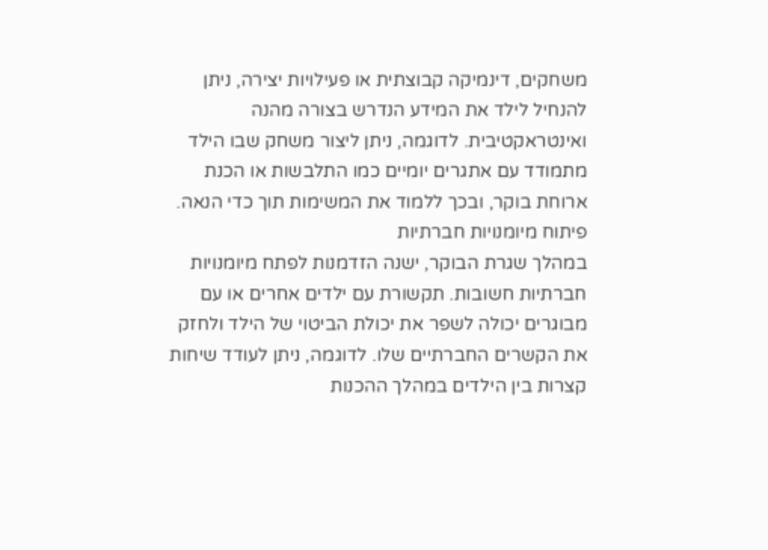משחקים, דינמיקה קבוצתית או פעילויות יצירה, ניתן להנחיל לילד את המידע הנדרש בצורה מהנה ואינטראקטיבית. לדוגמה, ניתן ליצור משחק שבו הילד מתמודד עם אתגרים יומיים כמו התלבשות או הכנת ארוחת בוקר, ובכך ללמוד את המשימות תוך כדי הנאה.
פיתוח מיומנויות חברתיות
במהלך שגרת הבוקר, ישנה הזדמנות לפתח מיומנויות חברתיות חשובות. תקשורת עם ילדים אחרים או עם מבוגרים יכולה לשפר את יכולת הביטוי של הילד ולחזק את הקשרים החברתיים שלו. לדוגמה, ניתן לעודד שיחות קצרות בין הילדים במהלך ההכנות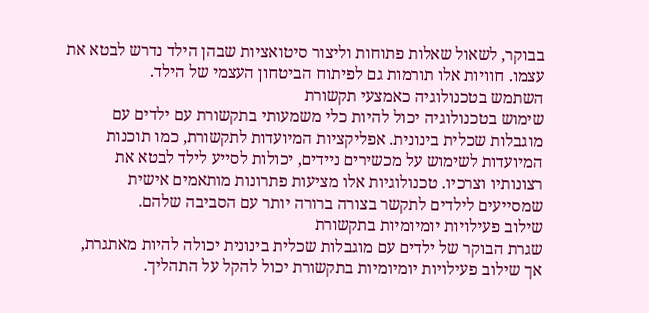בבוקר, לשאול שאלות פתוחות וליצור סיטואציות שבהן הילד נדרש לבטא את עצמו. חוויות אלו תורמות גם לפיתוח הביטחון העצמי של הילד.
השתמש בטכנולוגיה כאמצעי תקשורת
שימוש בטכנולוגיה יכול להיות כלי משמעותי בתקשורת עם ילדים עם מוגבלות שכלית בינונית. אפליקציות המיועדות לתקשורת, כמו תוכנות המיועדות לשימוש על מכשירים ניידים, יכולות לסייע לילד לבטא את רצונותיו וצרכיו. טכנולוגיות אלו מציעות פתרונות מותאמים אישית שמסייעים לילדים לתקשר בצורה ברורה יותר עם הסביבה שלהם.
שילוב פעילויות יומיומיות בתקשורת
שגרת הבוקר של ילדים עם מוגבלות שכלית בינונית יכולה להיות מאתגרת, אך שילוב פעילויות יומיומיות בתקשורת יכול להקל על התהליך.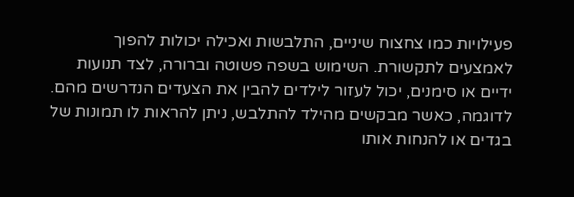פעילויות כמו צחצוח שיניים, התלבשות ואכילה יכולות להפוך לאמצעים לתקשורת. השימוש בשפה פשוטה וברורה, לצד תנועות ידיים או סימנים, יכול לעזור לילדים להבין את הצעדים הנדרשים מהם. לדוגמה, כאשר מבקשים מהילד להתלבש, ניתן להראות לו תמונות של בגדים או להנחות אותו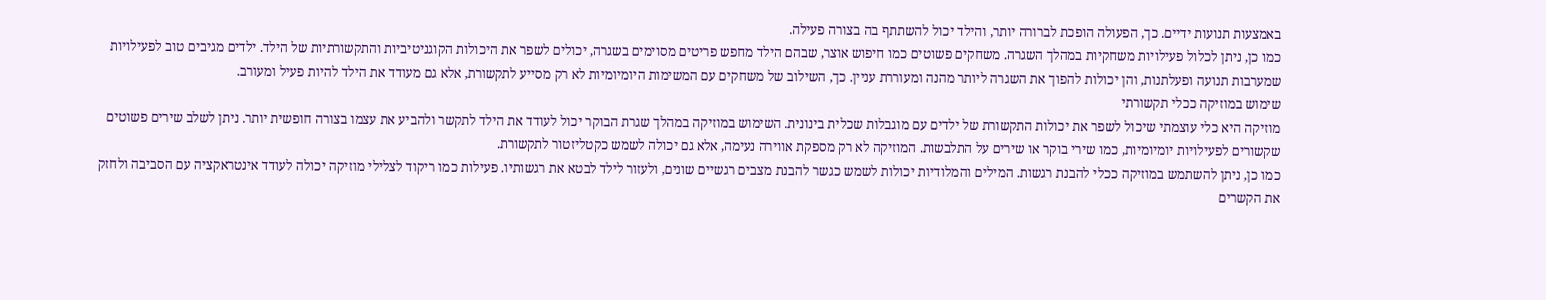באמצעות תנועות ידיים. כך, הפעולה הופכת לברורה יותר, והילד יכול להשתתף בה בצורה פעילה.
כמו כן, ניתן לכלול פעילויות משחקיות במהלך השגרה. משחקים פשוטים כמו חיפוש אוצר, שבהם הילד מחפש פריטים מסוימים בשגרה, יכולים לשפר את היכולות הקוגניטיביות והתקשורתיות של הילד. ילדים מגיבים טוב לפעילויות שמערבות תנועה ופעלתנות, והן יכולות להפוך את השגרה ליותר מהנה ומעוררת עניין. כך, השילוב של משחקים עם המשימות היומיומיות לא רק מסייע לתקשורת, אלא גם מעודד את הילד להיות פעיל ומעורב.
שימוש במוזיקה ככלי תקשורתי
מוזיקה היא כלי עוצמתי שיכול לשפר את יכולות התקשורת של ילדים עם מוגבלות שכלית בינונית. השימוש במוזיקה במהלך שגרת הבוקר יכול לעודד את הילד לתקשר ולהביע את עצמו בצורה חופשית יותר. ניתן לשלב שירים פשוטים שקשורים לפעילויות יומיומיות, כמו שירי בוקר או שירים על התלבשות. המוזיקה לא רק מספקת אווירה נעימה, אלא גם יכולה לשמש כקטליזטור לתקשורת.
כמו כן, ניתן להשתמש במוזיקה ככלי להבנת רגשות. המילים והמלודיות יכולות לשמש כגשר להבנת מצבים רגשיים שונים, ולעזור לילד לבטא את רגשותיו. פעילות כמו ריקוד לצלילי מוזיקה יכולה לעודד אינטראקציה עם הסביבה ולחזק את הקשרים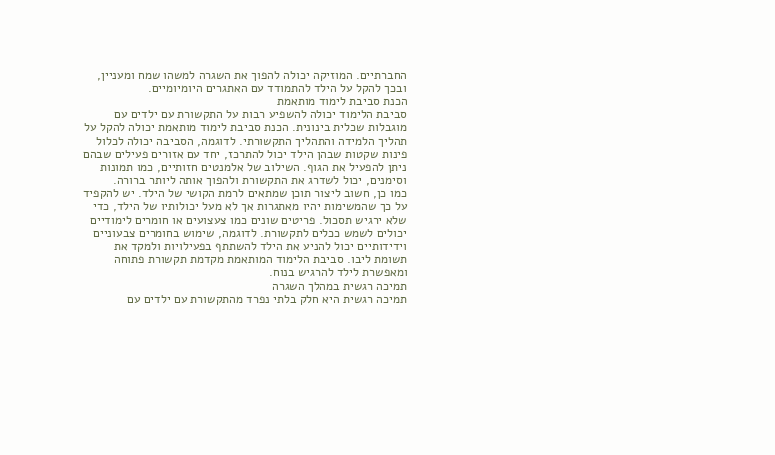החברתיים. המוזיקה יכולה להפוך את השגרה למשהו שמח ומעניין, ובכך להקל על הילד להתמודד עם האתגרים היומיומיים.
הכנת סביבת לימוד מותאמת
סביבת הלימוד יכולה להשפיע רבות על התקשורת עם ילדים עם מוגבלות שכלית בינונית. הכנת סביבת לימוד מותאמת יכולה להקל על תהליך הלמידה והתהליך התקשורתי. לדוגמה, הסביבה יכולה לכלול פינות שקטות שבהן הילד יכול להתרכז, יחד עם אזורים פעילים שבהם ניתן להפעיל את הגוף. השילוב של אלמנטים חזותיים, כמו תמונות וסימנים, יכול לשדרג את התקשורת ולהפוך אותה ליותר ברורה.
כמו כן, חשוב ליצור תוכן שמתאים לרמת הקושי של הילד. יש להקפיד על כך שהמשימות יהיו מאתגרות אך לא מעל יכולותיו של הילד, כדי שלא ירגיש תסכול. פריטים שונים כמו צעצועים או חומרים לימודיים יכולים לשמש ככלים לתקשורת. לדוגמה, שימוש בחומרים צבעוניים וידידותיים יכול להניע את הילד להשתתף בפעילויות ולמקד את תשומת ליבו. סביבת הלימוד המותאמת מקדמת תקשורת פתוחה ומאפשרת לילד להרגיש בנוח.
תמיכה רגשית במהלך השגרה
תמיכה רגשית היא חלק בלתי נפרד מהתקשורת עם ילדים עם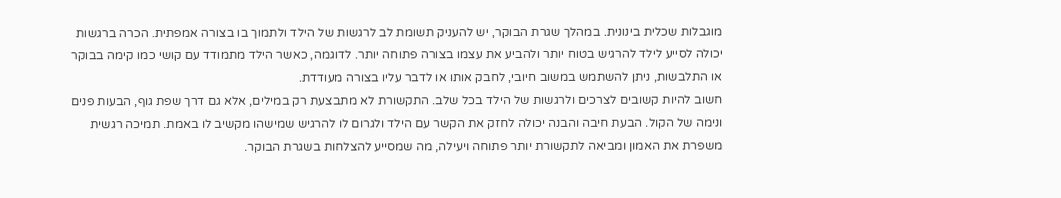מוגבלות שכלית בינונית. במהלך שגרת הבוקר, יש להעניק תשומת לב לרגשות של הילד ולתמוך בו בצורה אמפתית. הכרה ברגשות יכולה לסייע לילד להרגיש בטוח יותר ולהביע את עצמו בצורה פתוחה יותר. לדוגמה, כאשר הילד מתמודד עם קושי כמו קימה בבוקר או התלבשות, ניתן להשתמש במשוב חיובי, לחבק אותו או לדבר עליו בצורה מעודדת.
חשוב להיות קשובים לצרכים ולרגשות של הילד בכל שלב. התקשורת לא מתבצעת רק במילים, אלא גם דרך שפת גוף, הבעות פנים ונימה של הקול. הבעת חיבה והבנה יכולה לחזק את הקשר עם הילד ולגרום לו להרגיש שמישהו מקשיב לו באמת. תמיכה רגשית משפרת את האמון ומביאה לתקשורת יותר פתוחה ויעילה, מה שמסייע להצלחות בשגרת הבוקר.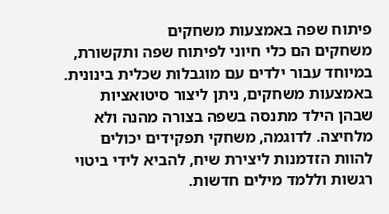פיתוח שפה באמצעות משחקים
משחקים הם כלי חיוני לפיתוח שפה ותקשורת, במיוחד עבור ילדים עם מוגבלות שכלית בינונית. באמצעות משחקים, ניתן ליצור סיטואציות שבהן הילד מתנסה בשפה בצורה מהנה ולא מלחיצה. לדוגמה, משחקי תפקידים יכולים להוות הזדמנות ליצירת שיח, להביא לידי ביטוי רגשות וללמד מילים חדשות.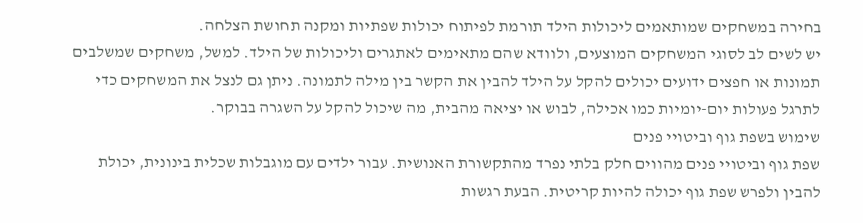בחירה במשחקים שמותאמים ליכולות הילד תורמת לפיתוח יכולות שפתיות ומקנה תחושת הצלחה.
יש לשים לב לסוגי המשחקים המוצעים, ולוודא שהם מתאימים לאתגרים וליכולות של הילד. למשל, משחקים שמשלבים תמונות או חפצים ידועים יכולים להקל על הילד להבין את הקשר בין מילה לתמונה. ניתן גם לנצל את המשחקים כדי לתרגל פעולות יום-יומיות כמו אכילה, לבוש או יציאה מהבית, מה שיכול להקל על השגרה בבוקר.
שימוש בשפת גוף וביטויי פנים
שפת גוף וביטויי פנים מהווים חלק בלתי נפרד מהתקשורת האנושית. עבור ילדים עם מוגבלות שכלית בינונית, יכולת להבין ולפרש שפת גוף יכולה להיות קריטית. הבעת רגשות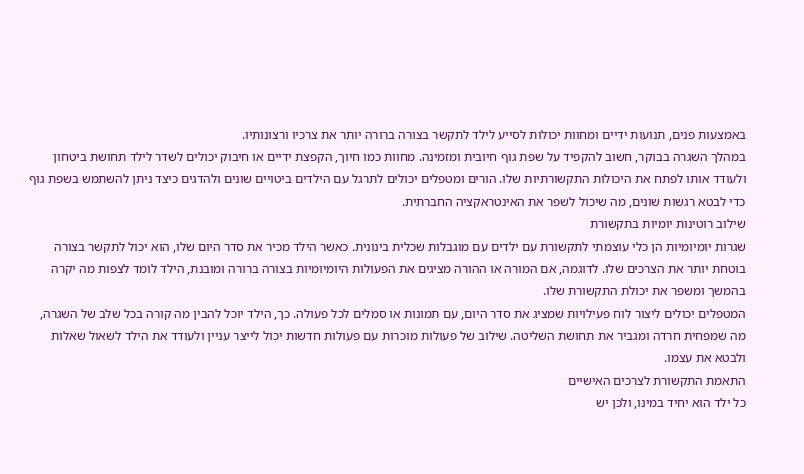באמצעות פנים, תנועות ידיים ומחוות יכולות לסייע לילד לתקשר בצורה ברורה יותר את צרכיו ורצונותיו.
במהלך השגרה בבוקר, חשוב להקפיד על שפת גוף חיובית ומזמינה. מחוות כמו חיוך, הקפצת ידיים או חיבוק יכולים לשדר לילד תחושת ביטחון ולעודד אותו לפתח את היכולות התקשורתיות שלו. הורים ומטפלים יכולים לתרגל עם הילדים ביטויים שונים ולהדגים כיצד ניתן להשתמש בשפת גוף כדי לבטא רגשות שונים, מה שיכול לשפר את האינטראקציה החברתית.
שילוב רוטינות יומיות בתקשורת
שגרות יומיומיות הן כלי עוצמתי לתקשורת עם ילדים עם מוגבלות שכלית בינונית. כאשר הילד מכיר את סדר היום שלו, הוא יכול לתקשר בצורה בוטחת יותר את הצרכים שלו. לדוגמה, אם המורה או ההורה מציגים את הפעולות היומיומיות בצורה ברורה ומובנת, הילד לומד לצפות מה יקרה בהמשך ומשפר את יכולת התקשורת שלו.
המטפלים יכולים ליצור לוח פעילויות שמציג את סדר היום, עם תמונות או סמלים לכל פעולה. כך, הילד יוכל להבין מה קורה בכל שלב של השגרה, מה שמפחית חרדה ומגביר את תחושת השליטה. שילוב של פעולות מוכרות עם פעולות חדשות יכול לייצר עניין ולעודד את הילד לשאול שאלות ולבטא את עצמו.
התאמת התקשורת לצרכים האישיים
כל ילד הוא יחיד במינו, ולכן יש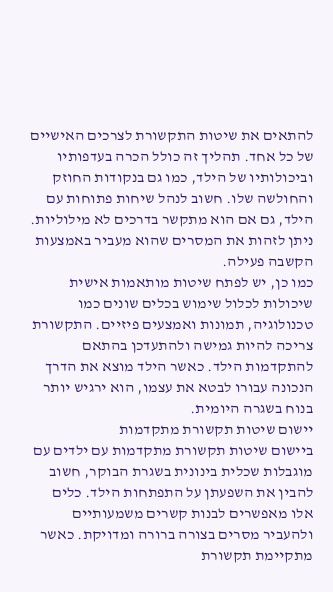להתאים את שיטות התקשורת לצרכים האישיים של כל אחד. תהליך זה כולל הכרה בעדפותיו וביכולותיו של הילד, כמו גם בנקודות החוזק והחולשה שלו. חשוב לנהל שיחות פתוחות עם הילד, גם אם הוא מתקשר בדרכים לא מילוליות. ניתן לזהות את המסרים שהוא מעביר באמצעות הקשבה פעילה.
כמו כן, יש לפתח שיטות מותאמות אישית שיכולות לכלול שימוש בכלים שונים כמו טכנולוגיה, תמונות ואמצעים פיזיים. התקשורת צריכה להיות גמישה ולהתעדכן בהתאם להתקדמות הילד. כאשר הילד מוצא את הדרך הנכונה עבורו לבטא את עצמו, הוא ירגיש יותר בנוח בשגרה היומית.
יישום שיטות תקשורת מתקדמות
ביישום שיטות תקשורת מתקדמות עם ילדים עם מוגבלות שכלית בינונית בשגרת הבוקר, חשוב להבין את השפעתן על התפתחות הילד. כלים אלו מאפשרים לבנות קשרים משמעותיים ולהעביר מסרים בצורה ברורה ומדויקת. כאשר מתקיימת תקשורת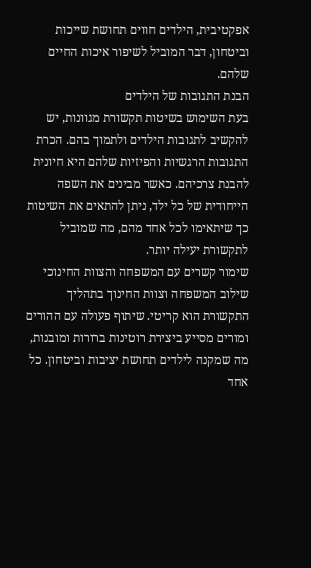אפקטיבית, הילדים חווים תחושת שייכות וביטחון, דבר המוביל לשיפור איכות החיים שלהם.
הבנת התגובות של הילדים
בעת השימוש בשיטות תקשורת מגוונות, יש להקשיב לתגובות הילדים ולתמוך בהם. הכרת התגובות הרגשיות והפיזיות שלהם היא חיונית להבנת צרכיהם. כאשר מבינים את השפה הייחודית של כל ילד, ניתן להתאים את השיטות כך שיתאימו לכל אחד מהם, מה שמוביל לתקשורת יעילה יותר.
שימור קשרים עם המשפחה והצוות החינוכי
שילוב המשפחה וצוות החינוך בתהליך התקשורת הוא קריטי. שיתוף פעולה עם ההורים ומורים מסייע ביצירת רוטינות ברורות ומובנות, מה שמקנה לילדים תחושת יציבות וביטחון. כל אחד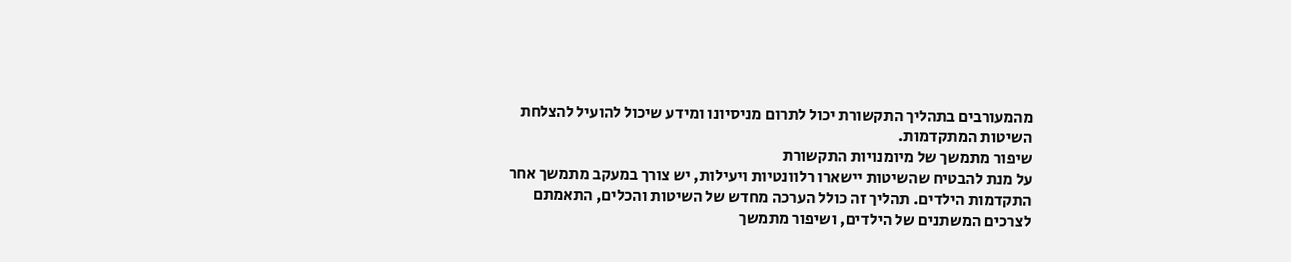מהמעורבים בתהליך התקשורת יכול לתרום מניסיונו ומידע שיכול להועיל להצלחת השיטות המתקדמות.
שיפור מתמשך של מיומנויות התקשורת
על מנת להבטיח שהשיטות יישארו רלוונטיות ויעילות, יש צורך במעקב מתמשך אחר התקדמות הילדים. תהליך זה כולל הערכה מחדש של השיטות והכלים, התאמתם לצרכים המשתנים של הילדים, ושיפור מתמשך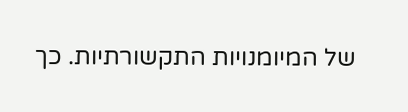של המיומנויות התקשורתיות. כך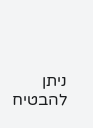ניתן להבטיח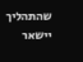שהתהליך יישאר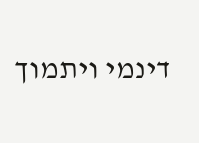דינמי ויתמוך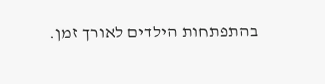בהתפתחות הילדים לאורך זמן.